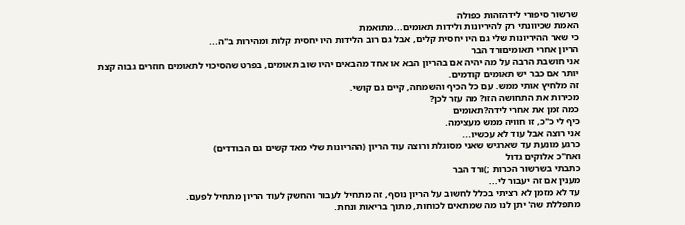שרשור סיפורי לידהזהות כפולה
האמת שכיוונתי רק להיריונות ולידות תאומים...מתואמת
כי שאר ההיריונות שלי גם היו יחסית קלים, אבל גם רוב הלידות היו יחסית קלות ומהירות ב"ה...
הריון אחרי תאומיםורד הבר
אני חושבת הרבה על מה יהיה אם בהריון הבא או אחד מהבאים יהיו שוב תאומים, בפרט שהסיכוי לתאומים חוזרים גבוה קצת יותר אם כבר יש תאומים קודמים.
זה מלחיץ אותי ממש. עם כל הכיף והשמחה, קיים גם קושי.
מכירות את התחושה הזו? מה עזר לכן?
כמה זמן את אחרי לידה?תאומים
כיף לי כ"כ, זו חוויה ממש מעצימה.
אני רוצה אבל עוד לא עכשיו...
כרגע מונעת עד שארגיש שאני מסוגלת ורוצה עוד הריון (ההריונות שלי מאד קשים גם הבודדים)
ואח"כ אלוקים גדול
כתבתי בשרשור הכרות ;)ורד הבר
מענין אם זה יעבור לי...
עד לא מזמן לא רציתי בכלל לחשוב על הריון נוסף, זה מתחיל לעבור והחשק לעוד הריון מתחיל לפעם.
מתפללת שה' יתן לנו מה שמתאים לכוחות, מתוך בריאות ונחת.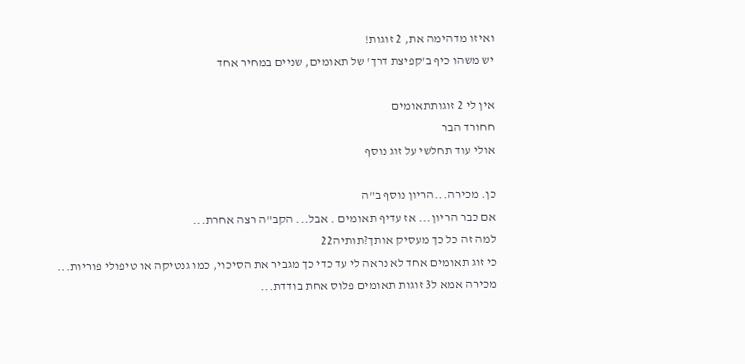ואיזו מדהימה את, 2 זוגות!
יש משהו כיף ב'קפיצת דרך' של תאומים, שניים במחיר אחד

אין לי 2 זוגותתאומים
חחורד הבר
אולי עוד תחלשי על זוג נוסף

כן. מכירה...הריון נוסף ב"ה
אם כבר הריון... אז עדיף תאומים . אבל... הקב"ה רצה אחרת...
למה זה כל כך מעסיק אותך?תותיה22
כי זוג תאומים אחד לא נראה לי עד כדי כך מגביר את הסיכוי, כמו גנטיקה או טיפולי פוריות...
מכירה אמא ל3 זוגות תאומים פלוס אחת בודדת...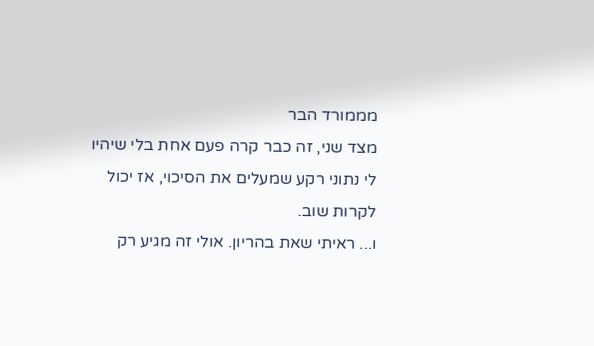מממורד הבר
מצד שני, זה כבר קרה פעם אחת בלי שיהיו לי נתוני רקע שמעלים את הסיכוי, אז יכול לקרות שוב.
ו... ראיתי שאת בהריון. אולי זה מגיע רק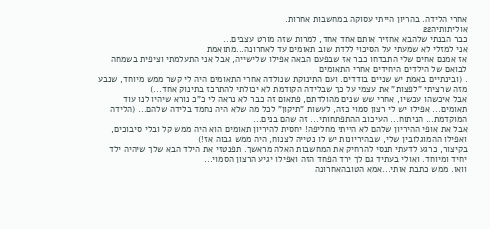אחרי הלידה. בהריון הייתי עסוקה במחשבות אחרות.
אוליתותיה22
כבר הבנתי שלהבא אחזיר אותם אחד אחד, למרות שזה מורט עצבים...
אני למזלי לא שמעתי על הסיכוי ללדת שוב תאומים עד לאחרונה...מתואמת
אז אמנם אחים שלי התבדחו כבר אז שבפעם הבאה אפילו שלישייה, אבל אני התעלמתי וציפית בשמחה לבואם של הילדים היחידים אחרי התאומים
. (ובינתיים באמת יש שניים בודדים. ועם התינוקת שנולדה אחרי התאומים היה לי קשר ממש מיוחד, שנבע מזה שרציתי "לפצות" את עצמי על כך שבלידה הקודמת לא יכולתי להתרכז בתינוק אחד...)
אבל איכשהו עכשיו, אחרי שש שנים מהולדתם, פתאום זה כבר לא נראה לי כ"כ נורא שיהיו לנו עוד תאומים... אפילו יש לי רצון סמוי כזה, לעשות "תיקון" לכל מה שלא היה נחמד בלידה שלהם... (הלידה המוקדמת... הניתוח... העיכוב ההתפתחותי... זה שהם בנים...
אבל את אופי ההיריון שלהם לא הייתי מחליפה! יחסית להיריון תאומים הוא היה ממש קל ובלי סיבוכים, ואפילו ההמוגלובין שלי, שבהיריונות יש לו נטייה לצנוח, היה ממש גבוה אז!)
בקיצור, כרגע לדעתי תנסי להרחיק את המחשבות האלה מראשך. תפנטזי את הילד הבא שלך שיהיה ילד יחיד ומיוחד. ואולי בעתיד גם לך ירד הפחד הזה ואפילו יגיע הרצון הסמוי...
וואו. ממש כתבת אותי...אמא הטובהאחרונה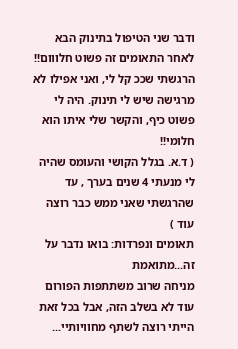ודבר שני הטיפול בתינוק הבא לאחר התאומים זה פשוט חלווום!! הרגשתי שככ קל לי, ואני אפילו לא מרגישה שיש לי תינוק. היה לי פשוט כיף, והקשר שלי איתו הוא חלומי!!
( ד.א. בגלל הקושי והעומס שהיה לי מנעתי 4 שנים בערך , עד שהרגשתי שאני ממש כבר רוצה עוד )
תאומים ונפרדות: בואו נדבר על זה...מתואמת
מניחה שרוב משתתפות הפורום עוד לא בשלב הזה, אבל בכל זאת הייתי רוצה לשתף מחוויותיי...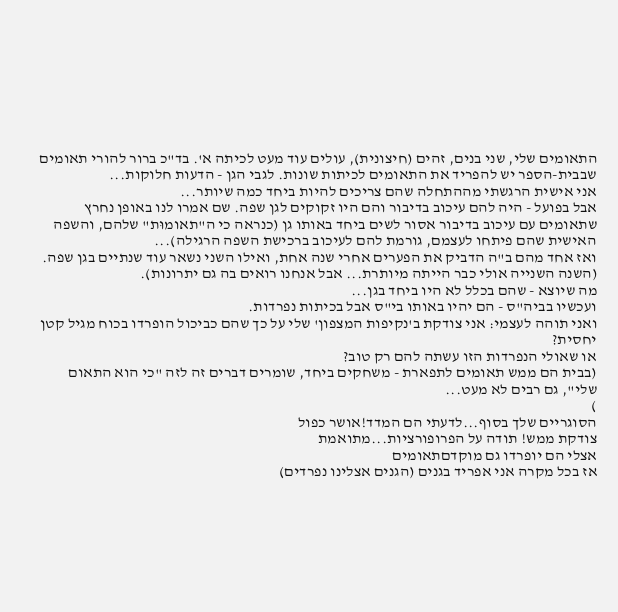התאומים שלי, שני בנים, זהים (חיצונית), עולים עוד מעט לכיתה א'. בד"כ ברור להורי תאומים שבבית-הספר יש להפריד את התאומים לכיתות שונות. לגבי הגן - הדעות חלוקות...
אני אישית הרגשתי מההתחלה שהם צריכים להיות ביחד כמה שיותר...
אבל בפועל - היה להם עיכוב בדיבור והם היו זקוקים לגן שפה. שם אמרו לנו באופן נחרץ שתאומים עם עיכוב בדיבור אסור לשים ביחד באותו גן (כנראה כי ה"תאומוּת" שלהם, והשפה האישית שהם פיתחו לעצמם, גורמת להם לעיכוב ברכישת השפה הרגילה)...
ואז אחד מהם ב"ה הדביק את הפערים אחרי שנה אחת, ואילו השני נשאר עוד שנתיים בגן שפה. (השנה השנייה אולי כבר הייתה מיותרת... אבל אנחנו רואים בה גם יתרונות).
מה שיוצא - שהם בכלל לא היו ביחד בגן...
ועכשיו בביה"ס - הם יהיו באותו בי"ס אבל בכיתות נפרדות.
ואני תוהה לעצמי: אני צודקת ב'נקיפות המצפון' שלי על כך שהם כביכול הופרדו בכוח מגיל קטן יחסית?
או שאולי הנפרדות הזו עשתה להם רק טוב?
(בבית הם ממש תאומים לתפארת - משחקים ביחד, שומרים דברים זה לזה "כי הוא התאום שלי", גם רבים לא מעט...
)
הסוגריים שלך בסוף...לדעתי הם המדד!אושר כפול
צודקת ממש! תודה על הפרופורציות...מתואמת
אצלי הם יופרדו גם מוקדםתאומים
אז בכל מקרה אני אפריד בגנים (הגנים אצלינו נפרדים)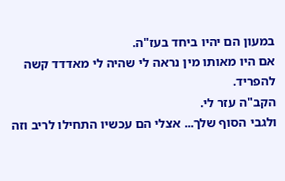במעון הם יהיו ביחד בעז"ה.
אם היו מאותו מין נראה לי שהיה לי מאדדד קשה להפריד.
הקב"ה עזר לי.
ולגבי הסוף שלך... אצלי הם עכשיו התחילו לריב וזה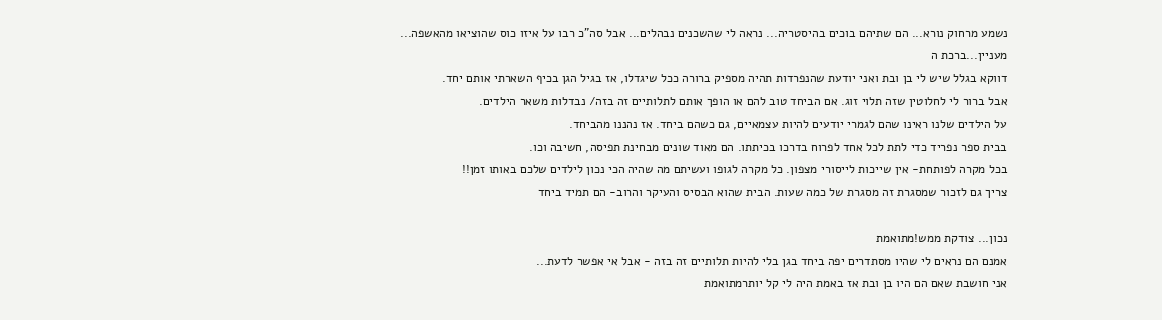נשמע מרחוק נורא... הם שתיהם בוכים בהיסטריה... נראה לי שהשכנים נבהלים... אבל סה"כ רבו על איזו כוס שהוציאו מהאשפה...
מעניין...ברכת ה
דווקא בגלל שיש לי בן ובת ואני יודעת שהנפרדות תהיה מספיק ברורה ככל שיגדלו, אז בגיל הגן בכיף השארתי אותם יחד.
אבל ברור לי לחלוטין שזה תלוי זוג. אם הביחד טוב להם או הופך אותם לתלותיים זה בזה/ נבדלות משאר הילדים.
על הילדים שלנו ראינו שהם לגמרי יודעים להיות עצמאיים, גם כשהם ביחד. אז נהננו מהביחד.
בבית ספר נפריד כדי לתת לכל אחד לפרוח בדרכו בכיתתו. הם מאוד שונים מבחינת תפיסה, חשיבה וכו.
בכל מקרה לפותחת- אין שייכות לייסורי מצפון. כל מקרה לגופו ועשיתם מה שהיה הכי נכון לילדים שלכם באותו זמן!!
צריך גם לזכור שמסגרת זה מסגרת של כמה שעות. הבית שהוא הבסיס והעיקר והרוב- הם תמיד ביחד

נכון... צודקת ממש!מתואמת
אמנם הם נראים לי שהיו מסתדרים יפה ביחד בגן בלי להיות תלותיים זה בזה - אבל אי אפשר לדעת...
אני חושבת שאם הם היו בן ובת אז באמת היה לי קל יותרמתואמת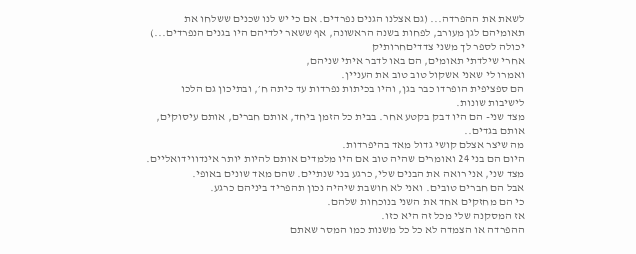לשאת את ההפרדה... (גם אצלנו הגנים נפרדים. אם כי יש לנו שכנים ששלחו את תאומיהם לגן מעורב, לפחות בשנה הראשונה, אף ששאר ילדיהם היו בגנים הנפרדים...)
יכולה לספר לך משני צדדיםחרותיק
אחרי שילדתי תאומים, הם באו לדבר איתי שניהם,
ואמרו לי שאני אשקול טוב טוב את העניין.
הם ספציפית הופרדו כבר בגן, והיו בכיתות נפרדות עד כיתה ח׳, ובתיכון גם הלכו לישיבות שונות.
מצד שני- הם היו דבק בקטע אחר. בבית כל הזמן ביחד, אותם חברים, אותם עיסוקים, אותם בגדים..
מה שיצר אצלם קושי גדול מאד בהיפרדות.
היום הם בני 24 ואומרים שהיה טוב אם היו מלמדים אותם להיות יותר אינדווידואליים.
מצד שני, אני רואה את הבנים שלי, כרגע בני שנתיים. שהם מאד שונים באופי.
אבל הם חברים טובים. ואני לא חושבת שיהיה נכון תהפריד ביניהם כרגע.
כי הם מחזקים אחד את השני בנוכחות שלהם.
אז המסקנה שלי מכל זה היא כזו.
ההפרדה או הצמדה לא כל כל משנות כמו המסר שאתם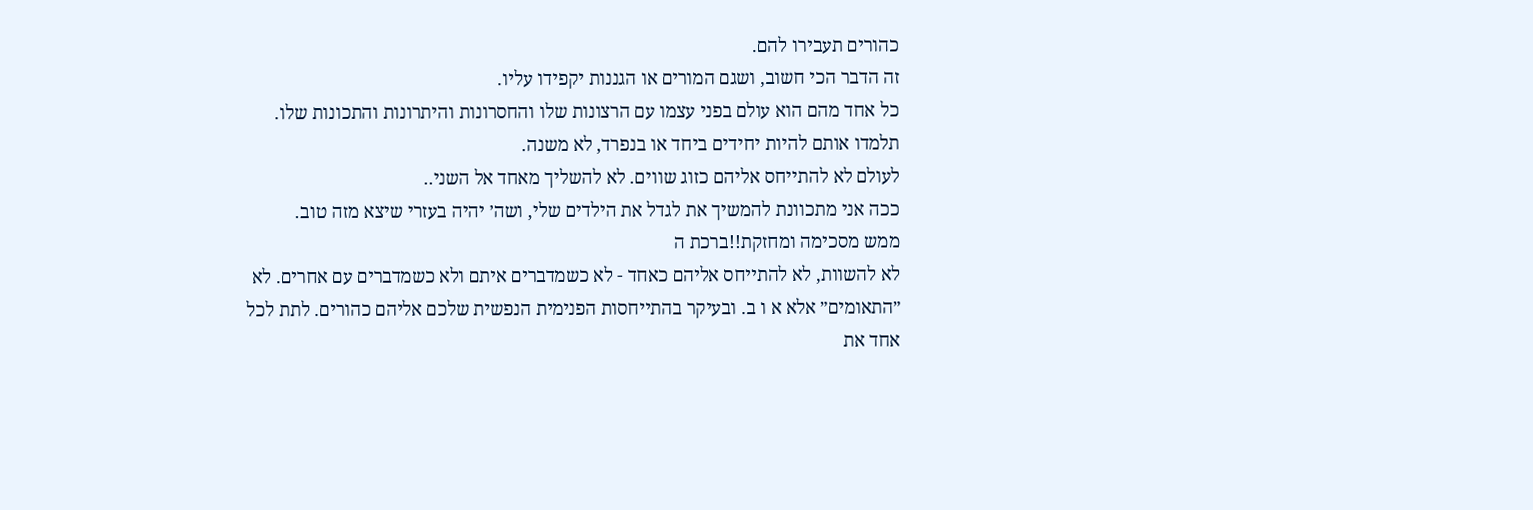כהורים תעבירו להם.
זה הדבר הכי חשוב, ושגם המורים או הגננות יקפידו עליו.
כל אחד מהם הוא עולם בפני עצמו עם הרצונות שלו והחסרונות והיתרונות והתכונות שלו.
תלמדו אותם להיות יחידים ביחד או בנפרד, לא משנה.
לעולם לא להתייחס אליהם כזוג שווים. לא להשליך מאחד אל השני..
ככה אני מתכוונת להמשיך את לגדל את הילדים שלי, ושה׳ יהיה בעזרי שיצא מזה טוב.
ממש מסכימה ומחזקת!!ברכת ה
לא להשוות, לא להתייחס אליהם כאחד - לא כשמדברים איתם ולא כשמדברים עם אחרים. לא ״התאומים״ אלא א ו ב. ובעיקר בהתייחסות הפנימית הנפשית שלכם אליהם כהורים. לתת לכל אחד את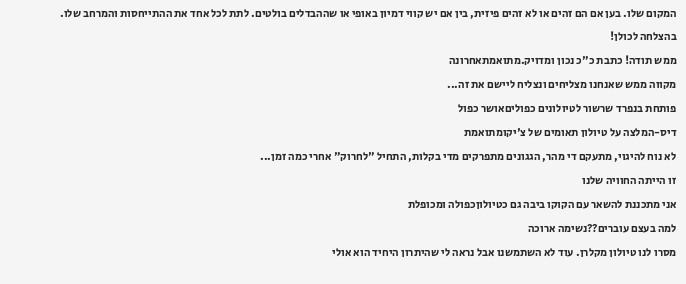המקום שלו. בען אם הם זהים או לא זהים פיזית, בין אם יש קווי דמיון באופי או שההבדלים בולטים. לתת לכל אחד את ההתייחסות והמרחב שלו.
בהצלחה לכולן!
ממש תודה! כתבת כ"כ נכון ומדויק.מתואמתאחרונה
מקווה ממש שאנחנו מצליחים ונצליח ליישם את זה...
פותחת בנפרד שרשור לטיולונים כפוליםאושר כפול
דיס-המלצה על טיולון תאומים של צ'יקומתואמת
לא נוח להיגוי, מתעקם די מהר, הגגונים מתפרקים מדי בקלות, התחיל "לחרוק" אחרי כמה זמן...
זו הייתה החוויה שלנו
אני מתכננת להשאר עם הקוקו ביבה גם כטיולוןכפולה ומכופלת
למה בעצם עוברים??נשימה ארוכה
מסרו לנו טיולון מקלרן. עוד לא השתמשנו אבל נראה לי שהיתרון היחיד הוא אולי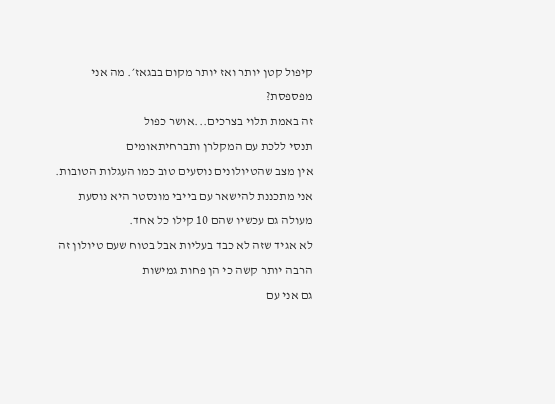קיפול קטן יותר ואז יותר מקום בבגאז׳. מה אני מפספסת?
זה באמת תלוי בצרכים...אושר כפול
תנסי ללכת עם המקלרן ותברחיתאומים
אין מצב שהטיולונים נוסעים טוב כמו העגלות הטובות.
אני מתכננת להישאר עם בייבי מונסטר היא נוסעת מעולה גם עכשיו שהם 10 קילו כל אחד.
לא אגיד שזה לא כבד בעליות אבל בטוח שעם טיולון זה הרבה יותר קשה כי הן פחות גמישות
גם אני עם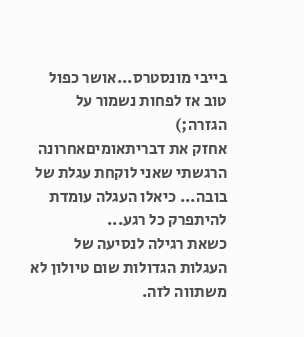בייבי מונסטרס...אושר כפול
טוב אז לפחות נשמור על הגזרה;)
אחזק את דבריתאומיםאחרונה
הרגשתי שאני לוקחת עגלת של בובה... כיאלו העגלה עומדת להיתפרק כל רגע...
כשאת רגילה לנסיעה של העגלות הגדולות שום טיולון לא משתווה לזה.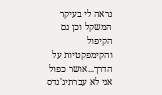נראה לי בעיקר המשקל וכן גם הקיפול והקימפקטיות על הדרך...אושר כפול
אני לא עברתיג'נדס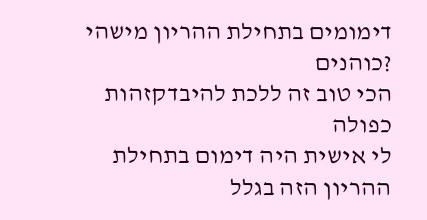דימומים בתחילת ההריון מישהי ?כוהנים
הכי טוב זה ללכת להיבדקזהות כפולה
לי אישית היה דימום בתחילת ההריון הזה בגלל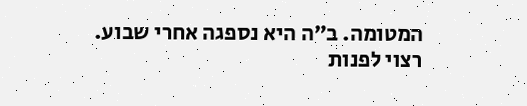המטומה. ב״ה היא נספגה אחרי שבוע.
רצוי לפנות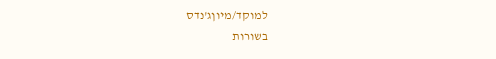למוקד/מיוןג'נדס
בשורות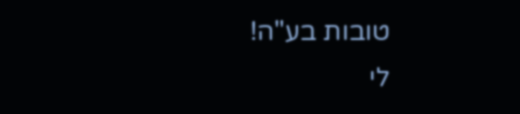טובות בע"ה!
לי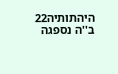היהתותיה22
ב''ה נספגה